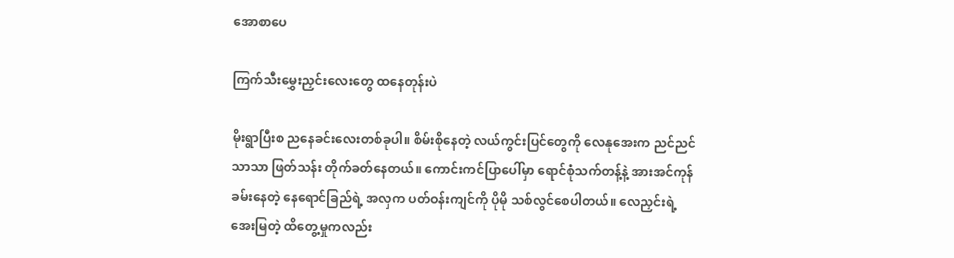အောစာပေ

ကြက်သီးမွှေးညှင်းလေးတွေ ထနေတုန်းပဲ

မိုးရွာပြီးစ ညနေခင်းလေးတစ်ခုပါ။ စိမ်းစိုနေတဲ့ လယ်ကွင်းပြင်တွေကို လေနုအေးက ညင်ညင်သာသာ ဖြတ်သန်း တိုက်ခတ်နေတယ်။ ကောင်းကင်ပြာပေါ်မှာ ရောင်စုံသက်တန့်နဲ့ အားအင်ကုန်ခမ်းနေတဲ့ နေရောင်ခြည်ရဲ့ အလှက ပတ်ဝန်းကျင်ကို ပိုမို သစ်လွင်စေပါတယ်။ လေညှင်းရဲ့အေးမြတဲ့ ထိတွေ့မှုကလည်း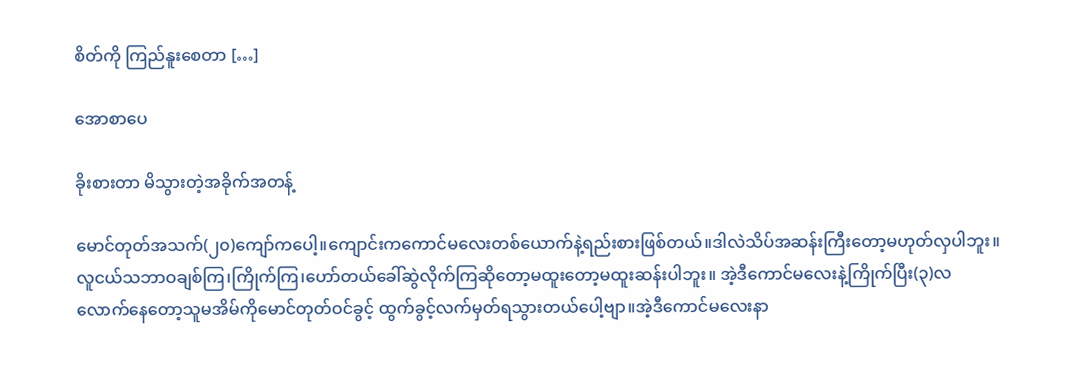စိတ်ကို ကြည်နူးစေတာ […]

အောစာပေ

ခိုးစားတာ မိသွားတဲ့အခိုက်အတန့်

မောင်တုတ်အသက်(၂၀)ကျော်ကပေါ့။ကျောင်းကကောင်မလေးတစ်ယောက်နဲ့ရည်းစားဖြစ်တယ်။ဒါလဲသိပ်အဆန်းကြီးတော့မဟုတ်လှပါဘူး။လူငယ်သဘာဝချစ်ကြ၊ကြိုက်ကြ၊ဟော်တယ်ခေါ်ဆွဲလိုက်ကြဆိုတော့မထူးတော့မထူးဆန်းပါဘူး။ အဲ့ဒီကောင်မလေးနဲ့ကြိုက်ပြီး(၃)လလောက်နေတော့သူမအိမ်ကိုမောင်တုတ်ဝင်ခွင့် ထွက်ခွင့်လက်မှတ်ရသွားတယ်ပေါ့ဗျာ။အဲ့ဒီကောင်မလေးနာ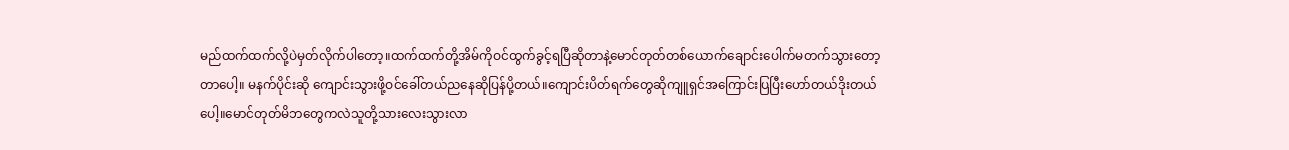မည်ထက်ထက်လို့ပဲမှတ်လိုက်ပါတော့။ထက်ထက်တို့အိမ်ကိုဝင်ထွက်ခွင့်ရပြီဆိုတာနဲ့မောင်တုတ်တစ်ယောက်ချောင်းပေါက်မတက်သွားတော့တာပေါ့။ မနက်ပိုင်းဆို ကျောင်းသွားဖို့ဝင်ခေါ်တယ်ညနေဆိုပြန်ပို့တယ်။ကျောင်းပိတ်ရက်တွေဆိုကျူရှင်အကြောင်းပြပြီးဟော်တယ်ဒိုးတယ်ပေါ့။မောင်တုတ်မိဘတွေကလဲသူတို့သားလေးသွားလာ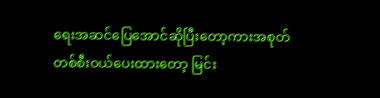ရေးအဆင်ပြေအောင်ဆိုပြီးတော့ကားအစုတ်တစ်စီးဝယ်ပေးထားတော့ မြင်း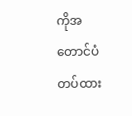ကိုအတောင်ပံတပ်ထား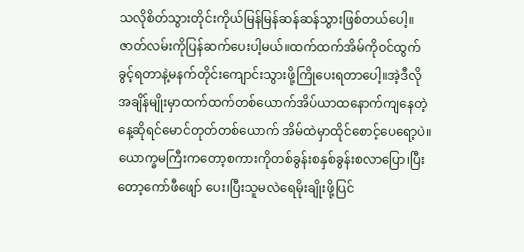သလိုစိတ်သွားတိုင်းကိုယ်မြန်မြန်ဆန်ဆန်သွားဖြစ်တယ်ပေါ့။ ဇာတ်လမ်းကိုပြန်ဆက်ပေးပါ့မယ်။ထက်ထက်အိမ်ကိုဝင်ထွက်ခွင့်ရတာနဲ့မနက်တိုင်းကျောင်းသွားဖို့ကြိုပေးရတာပေါ့။အဲ့ဒီလိုအချိန်မျိုးမှာထက်ထက်တစ်ယောက်အိပ်ယာထနောက်ကျနေတဲ့နေ့ဆိုရင်မောင်တုတ်တစ်ယောက် အိမ်ထဲမှာထိုင်စောင့်ပေရော့ပဲ။ ယောက္ခမကြီးကတော့စကားကိုတစ်ခွန်းစနှစ်ခွန်းစလာပြော၊ပြီးတော့ကော်ဖီဖျော် ပေး၊ပြီးသူမလဲရေမိုးချိုးဖို့ပြင်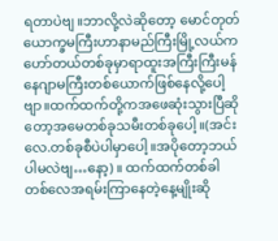ရတာပဲဗျ။ဘာလို့လဲဆိုတော့ မောင်တုတ်ယောက္ခမကြီးဟာနာမည်ကြီးမြို့လယ်က ဟော်တယ်တစ်ခုမှာရာထူးအကြီးကြီးမန်နေဂျာမကြီးတစ်ယောက်ဖြစ်နေလို့ပေါ့ဗျာ။ထက်ထက်တို့ကအဖေဆုံးသွားပြီဆိုတော့အမေတစ်ခုသမီးတစ်ခုပေါ့။(အင်းလေ.တစ်ခုစီပဲပါမှာပေါ့။အပိုတော့ဘယ်ပါမလဲဗျ…နော့)။ ထက်ထက်တစ်ခါတစ်လေအရမ်းကြာနေတဲ့နေ့မျိုးဆို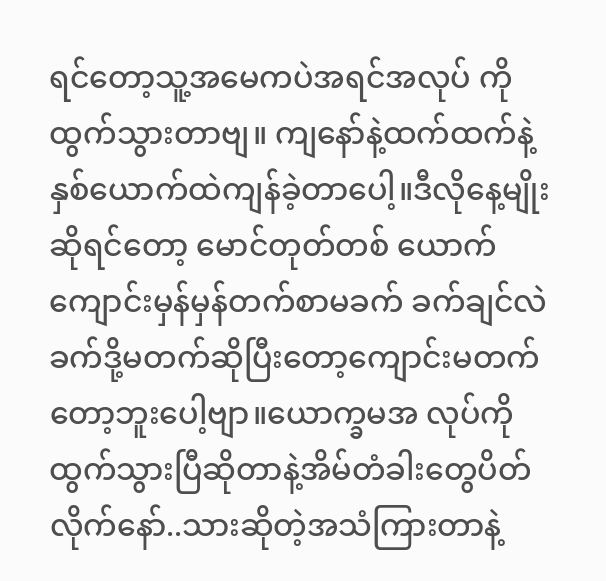ရင်တော့သူ့အမေကပဲအရင်အလုပ် ကိုထွက်သွားတာဗျ။ ကျနော်နဲ့ထက်ထက်နဲ့နှစ်ယောက်ထဲကျန်ခဲ့တာပေါ့။ဒီလိုနေ့မျိုးဆိုရင်တော့ မောင်တုတ်တစ် ယောက်ကျောင်းမှန်မှန်တက်စာမခက် ခက်ချင်လဲခက်ဒို့မတက်ဆိုပြီးတော့ကျောင်းမတက်တော့ဘူးပေါ့ဗျာ။ယောက္ခမအ လုပ်ကိုထွက်သွားပြီဆိုတာနဲ့အိမ်တံခါးတွေပိတ်လိုက်နော်..သားဆိုတဲ့အသံကြားတာနဲ့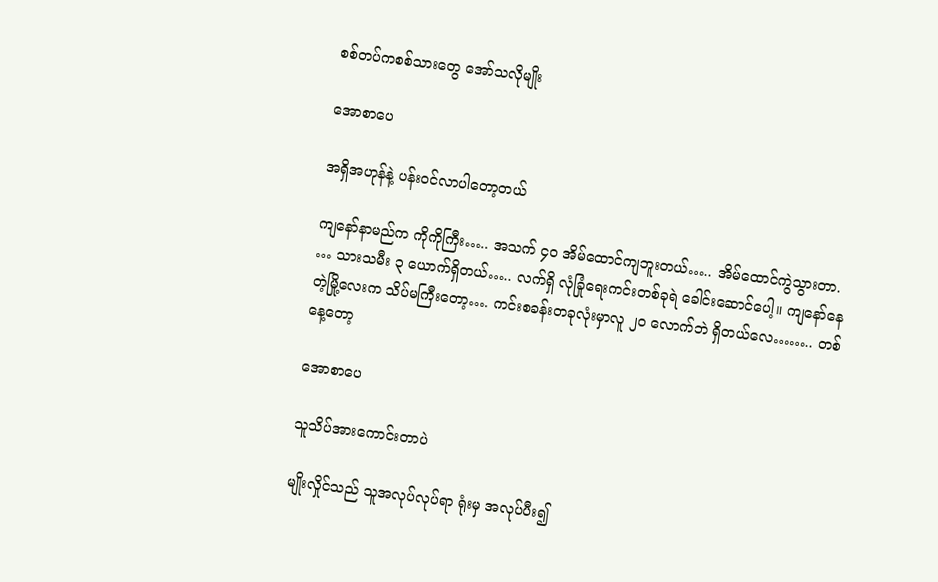စစ်တပ်ကစစ်သားတွေ အော်သလိုမျိုး

အောစာပေ

အရှိအဟုန်နဲ့ ပန်းဝင်လာပါတော့တယ်

ကျနော်နာမည်က ကိုကိုကြီး….. အသက် ၄၀ အိမ်ထောင်ကျဘူးတယ်….. အိမ်ထောင်ကွဲသွားတာ. … သားသမီး ၃ ယောက်ရှိတယ်….. လက်ရှိ လုံခြုံရေးကင်းတစ်ခုရဲ ခေါင်းဆောင်ပေါ့။ ကျနော်နေတဲ့မြို့လေးက သိပ်မကြီးတော့…. ကင်းစခန်းတခုလုံးမှာလူ ၂၀ လောက်ဘဲ ရှိတယ်လေ…….. တစ်နေ့တော့

အောစာပေ

သူသိပ်အားကောင်းတာပဲ

မျိုးလှိုင်သည် သူအလုပ်လုပ်ရာ ရုံးမှ အလုပ်ပီး၍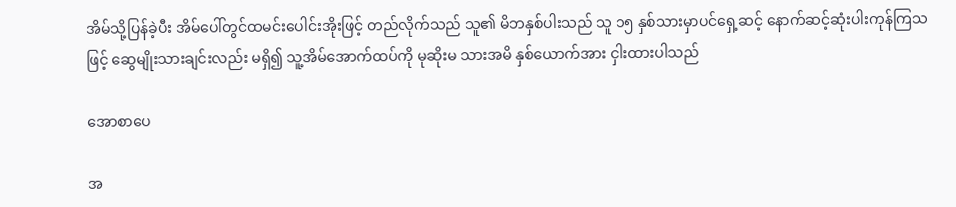အိမ်သို့ပြန်ခဲ့ပီး အိမ်ပေါ်တွင်ထမင်းပေါင်းအိုးဖြင့် တည်လိုက်သည် သူ၏ မိဘနှစ်ပါးသည် သူ ၁၅ နှစ်သားမှာပင်ရှေ့ဆင့် နောက်ဆင့်ဆုံးပါးကုန်ကြသဖြင့် ဆွေမျိုးသားချင်းလည်း မရှိ၍ သူ့အိမ်အောက်ထပ်ကို မုဆိုးမ သားအမိ နှစ်ယောက်အား ငှါးထားပါသည်

အောစာပေ

အ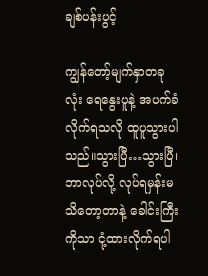ချစ်ပန်းပွင့်

ကျွန်တော့်မျက်နှာတခုလုံး ရေနွေးပူနဲ့ အပက်ခံလိုက်ရသလို ထူပူသွားပါသည်။သွားပြီ…သွားပြီ၊ ဘာလုပ်လို့ လုပ်ရမှန်းမသိတော့တာနဲ့ ခေါင်းကြီးကိုသာ ငုံ့ထားလိုက်ရပါ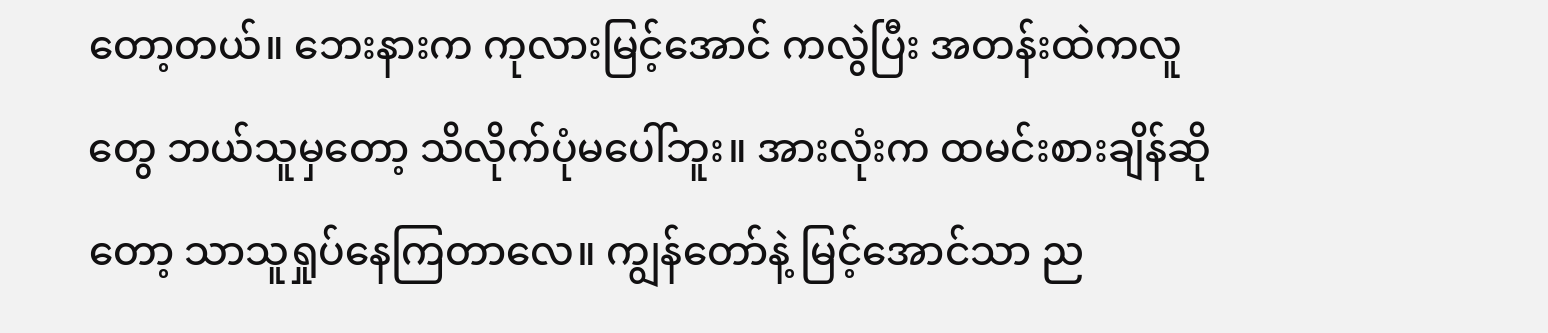တော့တယ်။ ဘေးနားက ကုလားမြင့်အောင် ကလွဲပြီး အတန်းထဲကလူတွေ ဘယ်သူမှတော့ သိလိုက်ပုံမပေါ်ဘူး။ အားလုံးက ထမင်းစားချိန်ဆိုတော့ သာသူရှုပ်နေကြတာလေ။ ကျွန်တော်နဲ့ မြင့်အောင်သာ ည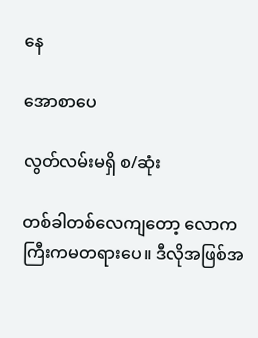နေ

အောစာပေ

လွတ်လမ်းမရှိ စ/ဆုံး

တစ်ခါတစ်လေကျတော့ လောကကြီးကမတရားပေ။ ဒီလိုအဖြစ်အ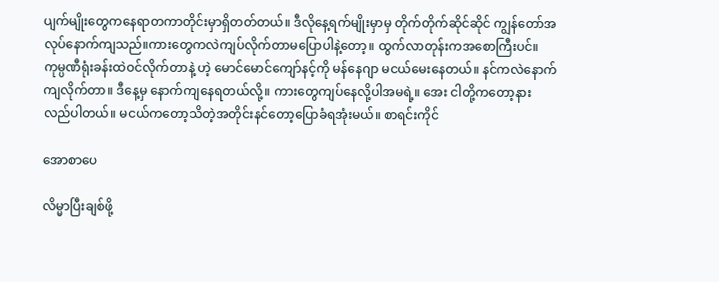ပျက်မျိုးတွေကနေရာတကာတိုင်းမှာရှိတတ်တယ်။ ဒီလိုနေ့ရက်မျိုးမှာမှ တိုက်တိုက်ဆိုင်ဆိုင် ကျွန်တော်အလုပ်နောက်ကျသည်။ကားတွေကလဲကျပ်လိုက်တာမပြောပါနဲ့တော့။ ထွက်လာတုန်းကအစောကြီးပင်။ ကုမ္ပဏီရုံးခန်းထဲဝင်လိုက်တာနဲ့ ဟဲ့ မောင်မောင်ကျော်နင့်ကို မန်နေဂျာ မငယ်မေးနေတယ်။ နင်ကလဲနောက်ကျလိုက်တာ။ ဒီနေ့မှ နောက်ကျနေရတယ်လို့။ ကားတွေကျပ်နေလို့ပါအမရဲ့။ အေး ငါတို့ကတော့နားလည်ပါတယ်။ မငယ်ကတော့သိတဲ့အတိုင်းနင်တော့ပြောခံရအုံးမယ်။ စာရင်းကိုင်

အောစာပေ

လိမ္မာပြီးချစ်ဖို့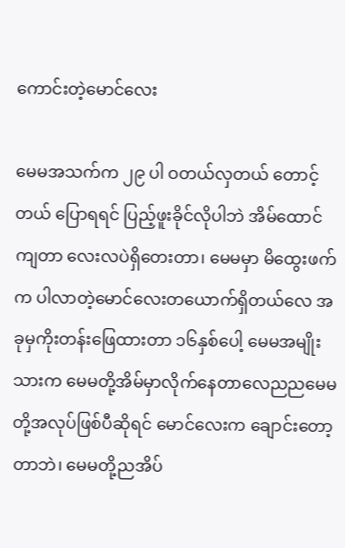ကောင်းတဲ့မောင်လေး

မေမအသက်က ၂၉ ပါ ဝတယ်လှတယ် တောင့်တယ် ပြောရရင် ပြည့်ဖူးခိုင်လိုပါဘဲ အိမ်ထောင်ကျတာ လေးလပဲရှိတေးတာ၊ မေမမှာ မိထွေးဖက်က ပါလာတဲ့မောင်လေးတယောက်ရှိတယ်လေ အခုမှကိုးတန်းဖြေထားတာ ၁၆နှစ်ပေါ့ မေမအမျိုးသားက မေမတို့အိမ်မှာလိုက်နေတာလေညညမေမတို့အလုပ်ဖြစ်ပီဆိုရင် မောင်လေးက ချောင်းတော့တာဘဲ၊ မေမတို့ညအိပ်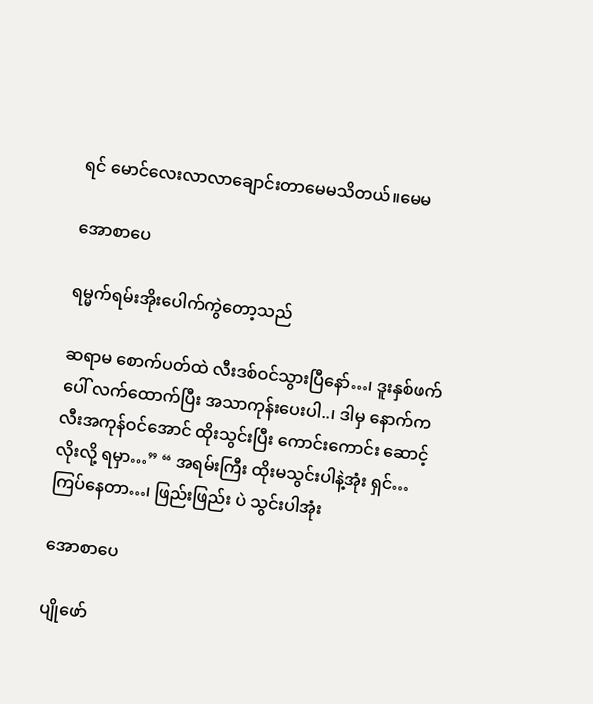ရင် မောင်လေးလာလာချောင်းတာမေမသိတယ်။မေမ

အောစာပေ

ရမ္မက်ရမ်းအိုးပေါက်ကွဲတော့သည်

ဆရာမ စောက်ပတ်ထဲ လီးဒစ်ဝင်သွားပြီနော်…၊ ဒူးနှစ်ဖက်ပေါ် လက်ထောက်ပြီး အသာကုန်းပေးပါ..၊ ဒါမှ နောက်က လီးအကုန်ဝင်အောင် ထိုးသွင်းပြီး ကောင်းကောင်း ဆောင့်လိုးလို့ ရမှာ…” “ အရမ်းကြီး ထိုးမသွင်းပါနဲ့အုံး ရှင်…ကြပ်နေတာ…၊ ဖြည်းဖြည်း ပဲ သွင်းပါအုံး

အောစာပေ

ပျိုဖော်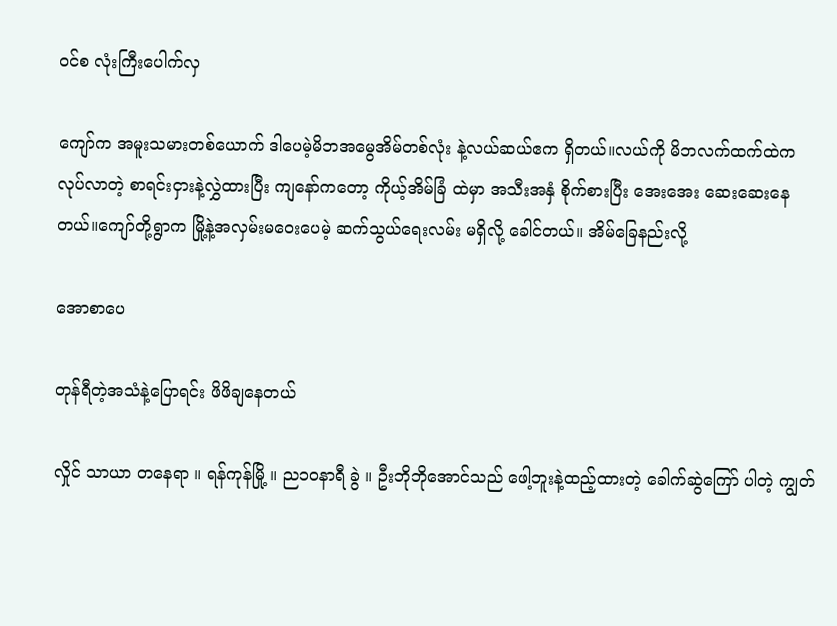ဝင်စ လုံးကြီးပေါက်လှ

ကျော်က အမူးသမားတစ်ယောက် ဒါပေမဲ့မိဘအမွေအိမ်တစ်လုံး နဲ့လယ်ဆယ်ဧက ရှိတယ်။လယ်ကို မိဘလက်ထက်ထဲက လုပ်လာတဲ့ စာရင်းငှားနဲ့လွှဲထားပြီး ကျနော်ကတော့ ကိုယ့်အိမ်ခြံ ထဲမှာ အသီးအနှံ စိုက်စားပြီး အေးအေး ဆေးဆေးနေတယ်။ကျော်တို့ရွာက မြို့နဲ့အလှမ်းမဝေးပေမဲ့ ဆက်သွယ်ရေးလမ်း မရှိလို့ ခေါင်တယ်။ အိမ်ခြေနည်းလို့

အောစာပေ

တုန်ရီတဲ့အသံနဲ့ပြောရင်း ဖိဖိချနေတယ်

လှိုင် သာယာ တနေရာ ။ ရန်ကုန်မြို့ ။ ည၁၀နာရီ ခွဲ ။ ဦးဘိုဘိုအောင်သည် ဖေါ့ဘူးနဲ့ထည့်ထားတဲ့ ခေါက်ဆွဲကြော် ပါတဲ့ ကျွတ်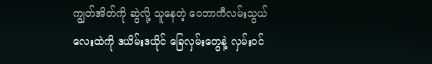ကျွတ်အိတ်ကို ဆွဲလို့ သူနေတဲ့ ဝေဘာကီလမ်းသွယ်လေးထဲကို ဒယိမ်းဒယိုင် ခြေလှမ်းတွေနဲ့ လှမ်းဝင်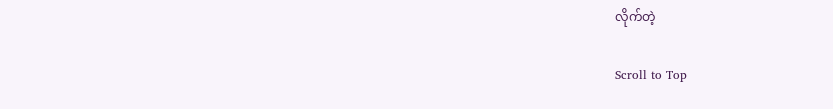လိုက်တဲ့

Scroll to Top